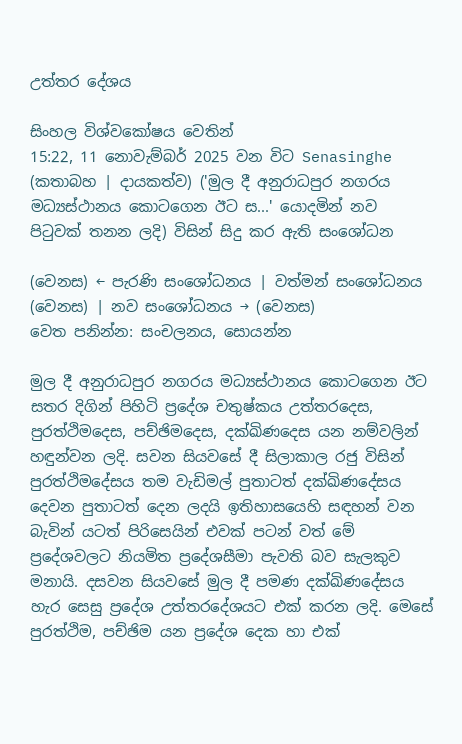උත්තර දේශය

සිංහල විශ්වකෝෂය වෙතින්
15:22, 11 නොවැම්බර් 2025 වන විට Senasinghe (කතාබහ | දායකත්ව) ('මුල දී අනුරාධපුර නගරය මධ්‍යස්ථානය කොටගෙන ඊට ස...' යොදමින් නව පිටුවක් තනන ලදි) විසින් සිදු කර ඇති සංශෝධන

(වෙනස) ← පැරණි සංශෝධනය | වත්මන් සංශෝධනය (වෙනස) | නව සංශෝධනය → (වෙනස)
වෙත පනින්න: සංචලනය, සොයන්න

මුල දී අනුරාධපුර නගරය මධ්‍යස්ථානය කොටගෙන ඊට සතර දිගින් පිහිටි ප්‍රදේශ චතුෂ්කය උත්තරදෙස, පුරත්ථිමදෙස, පච්ඡිමදෙස, දක්ඛිණදෙස යන නම්වලින් හඳුන්වන ලදි. සවන සියවසේ දී සිලාකාල රජු විසින් පුරත්ථිමදේසය තම වැඩිමල් පුතාටත් දක්ඛිණදේසය දෙවන පුතාටත් දෙන ලදයි ඉතිහාසයෙහි සඳහන් වන බැවින් යටත් පිරිසෙයින් එවක් පටන් වත් මේ ප්‍රදේශවලට නියමිත ප්‍රදේශසීමා පැවති බව සැලකුව මනායි. දසවන සියවසේ මුල දී පමණ දක්ඛිණදේසය හැර සෙසු ප්‍රදේශ උත්තරදේශයට එක් කරන ලදි. මෙසේ පුරත්ථිම, පච්ඡිම යන ප්‍රදේශ දෙක හා එක්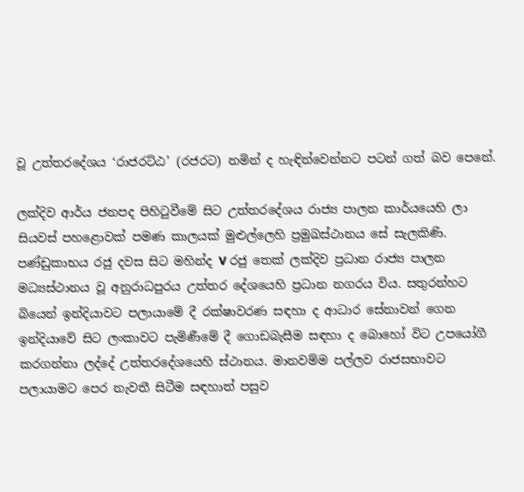වූ උත්තරදේශය ‘රාජරට්ඨ’ (රජරට) නමින් ද හැඳින්වෙන්නට පටන් ගත් බව පෙනේ.

ලක්දිව ආර්ය ජනපද පිහිටුවීමේ සිට උත්තරදේශය රාජ්‍ය පාලන කාර්යයෙහි ලා සියවස් පහළොවක් පමණ කාලයක් මුළුල්ලෙහි ප්‍රමුඛස්ථානය සේ සැලකිණි. පණ්ඩුකාභය රජු දවස සිට මහින්ද V රජු තෙක් ලක්දිව ප්‍රධාන රාජ්‍ය පාලන මධ්‍යස්ථානය වූ අනුරාධපුරය උත්තර දේශයෙහි ප්‍රධාන නගරය විය. සතුරන්හට බියෙන් ඉන්දියාවට පලායාමේ දී රක්ෂාවරණ සඳහා ද ආධාර සේනාවන් ගෙන ඉන්දියාවේ සිට ලංකාවට පැමිණීමේ දී ගොඩබැසීම සඳහා ද බොහෝ විට උපයෝගී කරගන්නා ලද්දේ උත්තරදේශයෙහි ස්ථානය. මානවම්ම පල්ලව රාජසභාවට පලායාමට පෙර නැවතී සිටීම සඳහාත් පසුව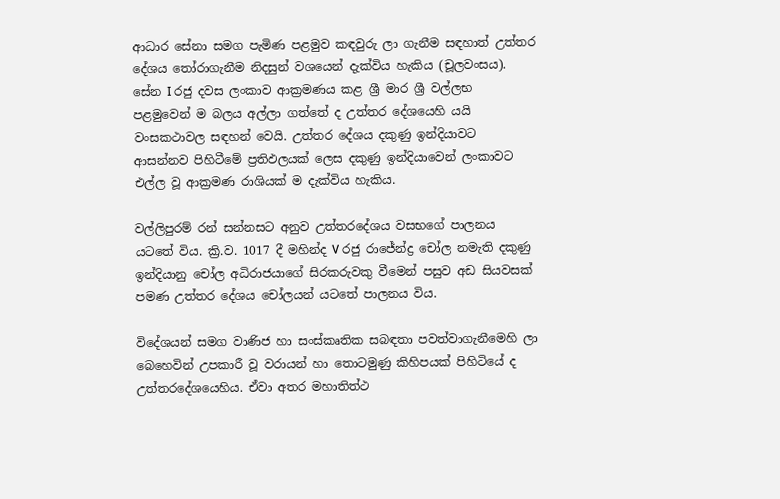ආධාර සේනා සමග පැමිණ පළමුව කඳවුරු ලා ගැනීම සඳහාත් උත්තර දේශය තෝරාගැනීම නිදසුන් වශයෙන් දැක්විය හැකිය (චූලවංසය). සේන I රජු දවස ලංකාව ආක්‍රමණය කළ ශ්‍රී මාර ශ්‍රී වල්ලභ පළමුවෙන් ම බලය අල්ලා ගත්තේ ද උත්තර දේශයෙහි යයි වංසකථාවල සඳහන් වෙයි. උත්තර දේශය දකුණු ඉන්දියාවට ආසන්නව පිහිටීමේ ප්‍රතිඵලයක් ලෙස දකුණු ඉන්දියාවෙන් ලංකාවට එල්ල වූ ආක්‍රමණ රාශියක් ම දැක්විය හැකිය.

වල්ලිපුරම් රන් සන්නසට අනුව උත්තරදේශය වසභගේ පාලනය යටතේ විය. ක්‍රි.ව. 1017 දී මහින්ද V රජු රාජේන්ද්‍ර චෝල නමැති දකුණු ඉන්දියානු චෝල අධිරාජයාගේ සිරකරුවකු වීමෙන් පසුව අඩ සියවසක් පමණ උත්තර දේශය චෝලයන් යටතේ පාලනය විය.

විදේශයන් සමග වාණිජ හා සංස්කෘතික සබඳතා පවත්වාගැනීමෙහි ලා බෙහෙවින් උපකාරී වූ වරායන් හා තොටමුණු කිහිපයක් පිහිටියේ ද උත්තරදේශයෙහිය. ඒවා අතර මහාතිත්ථ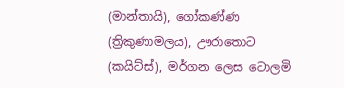(මාන්තායි), ගෝකණ්ණ (ත්‍රිකුණාමලය), ඌරාතොට (කයිට්ස්), මර්ගන ලෙස ටොලමි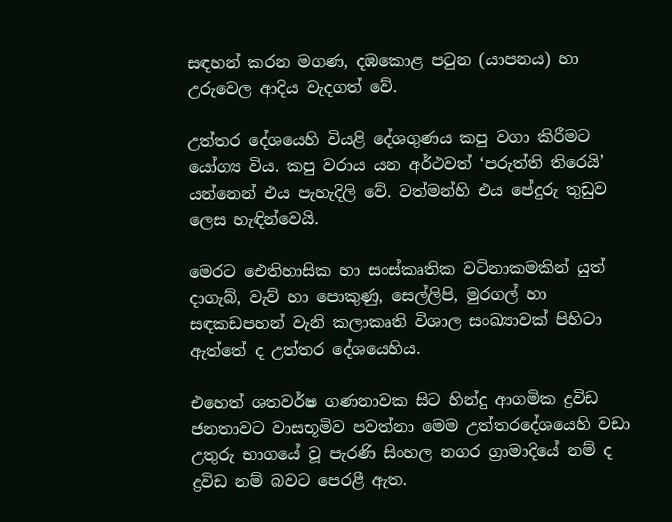සඳහන් කරන මගණ, දඹකොළ පටුන (යාපනය) හා උරුවෙල ආදිය වැදගත් වේ.

උත්තර දේශයෙහි වියළි දේශගුණය කපු වගා කිරීමට යෝග්‍ය විය. කපු වරාය යන අර්ථවත් ‘පරුත්ති තිරෙයි’ යන්නෙන් එය පැහැදිලි වේ. වත්මන්හි එය පේදුරු තුඩුව ලෙස හැඳින්වෙයි.

මෙරට ඓතිහාසික හා සංස්කෘතික වටිනාකමකින් යුත් දාගැබ්, වැව් හා පොකුණු, සෙල්ලිපි, මුරගල් හා සඳකඩපහන් වැනි කලාකෘති විශාල සංඛ්‍යාවක් පිහිටා ඇත්තේ ද උත්තර දේශයෙහිය.

එහෙත් ශතවර්ෂ ගණනාවක සිට හින්දු ආගමික ද්‍රවිඩ ජනතාවට වාසභූමිව පවත්නා මෙම උත්තරදේශයෙහි වඩා උතුරු භාගයේ වූ පැරණි සිංහල නගර ග්‍රාමාදියේ නම් ද ද්‍රවිඩ නම් බවට පෙරළී ඇත.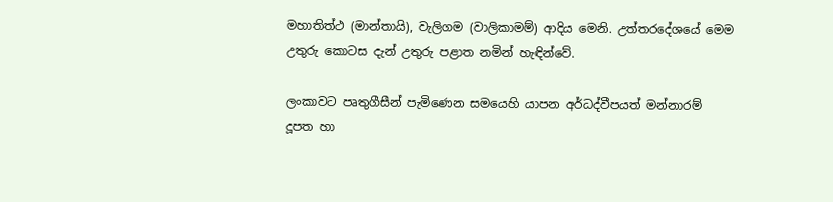මහාතිත්ථ (මාන්තායි), වැලිගම (වාලිකාමම්) ආදිය මෙනි. උත්තරදේශයේ මෙම උතුරු කොටස දැන් උතුරු පළාත නමින් හැඳින්වේ.

ලංකාවට පෘතුගීසීන් පැමිණෙන සමයෙහි යාපන අර්ධද්වීපයත් මන්නාරම් දූපත හා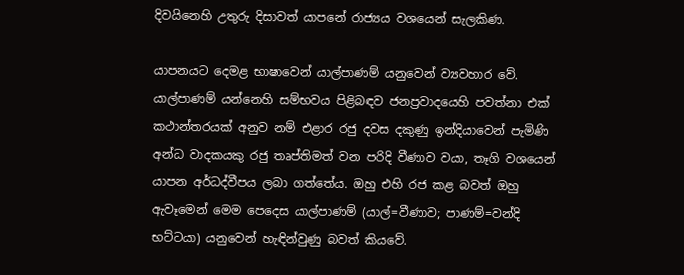දිවයිනෙහි උතුරු දිසාවත් යාපනේ රාජ්‍යය වශයෙන් සැලකිණ.

යාපනයට දෙමළ භාෂාවෙන් යාල්පාණම් යනුවෙන් ව්‍යවහාර වේ. යාල්පාණම් යන්නෙහි සම්භවය පිළිබඳව ජනප්‍රවාදයෙහි පවත්නා එක් කථාන්තරයක් අනුව නම් එළාර රජු දවස දකුණු ඉන්දියාවෙන් පැමිණි අන්ධ වාදකයකු රජු තෘප්තිමත් වන පරිදි වීණාව වයා, තෑගි වශයෙන් යාපන අර්ධද්වීපය ලබා ගත්තේය. ඔහු එහි රජ කළ බවත් ඔහු ඇවෑමෙන් මෙම පෙදෙස යාල්පාණම් (යාල්=වීණාව; පාණම්=වන්දි භට්ටයා) යනුවෙන් හැඳින්වුණු බවත් කියවේ.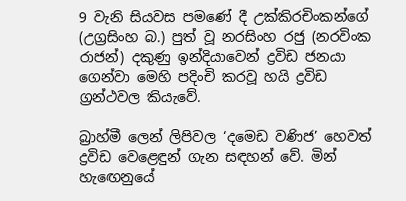9 වැනි සියවස පමණේ දී උක්කිරචිංකන්ගේ (උග්‍රසිංහ බ.) පුත් වූ නරසිංහ රජු (නරවිංක රාජන්) දකුණු ඉන්දියාවෙන් ද්‍රවිඩ ජනයා ගෙන්වා මෙහි පදිංචි කරවූ හයි ද්‍රවිඩ ග්‍රන්ථවල කියැවේ.

බ්‍රාහ්මී ලෙන් ලිපිවල ‘දමෙඩ වණිජ’ හෙවත් ද්‍රවිඩ වෙළෙඳුන් ගැන සඳහන් වේ. මින් හැඟෙනුයේ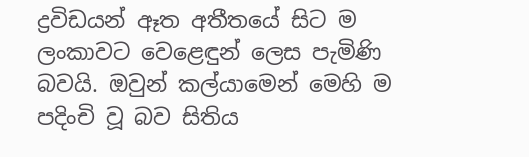ද්‍රවිඩයන් ඈත අතීතයේ සිට ම ලංකාවට වෙළෙඳුන් ලෙස පැමිණි බවයි. ඔවුන් කල්යාමෙන් මෙහි ම පදිංචි වූ බව සිතිය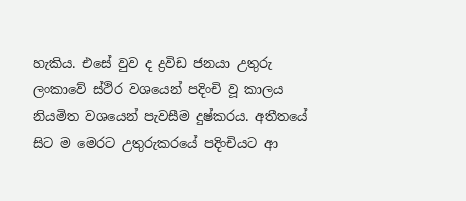හැකිය. එසේ වුව ද ද්‍රවිඩ ජනයා උතුරු ලංකාවේ ස්ථිර වශයෙන් පදිංචි වූ කාලය නියමිත වශයෙන් පැවසීම දුෂ්කරය. අතීතයේ සිට ම මෙරට උතුරුකරයේ පදිංචියට ආ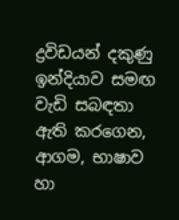ද්‍රවිඩයන් දකුණු ඉන්දියාව සමඟ වැඩි සබඳතා ඇති කරගෙන, ආගම, භාෂාව හා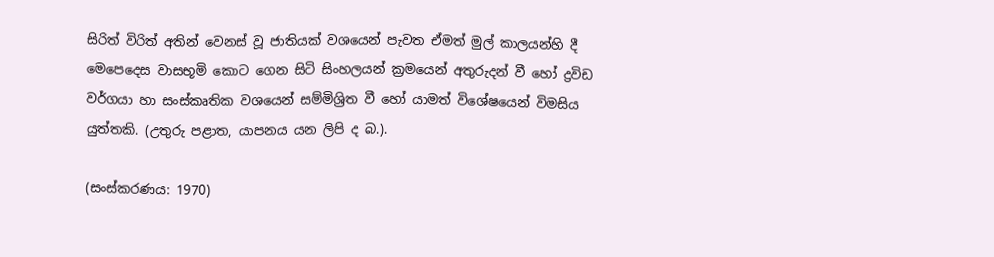සිරිත් විරිත් අතින් වෙනස් වූ ජාතියක් වශයෙන් පැවත ඒමත් මුල් කාලයන්හි දී මෙපෙදෙස වාසභූමි කොට ගෙන සිටි සිංහලයන් ක්‍රමයෙන් අතුරුදන් වී හෝ ද්‍රවිඩ වර්ගයා හා සංස්කෘතික වශයෙන් සම්මිශ්‍රිත වී හෝ යාමත් විශේෂයෙන් විමසිය යුත්තකි. (උතුරු පළාත, යාපනය යන ලිපි ද බ.).

(සංස්කරණය: 1970)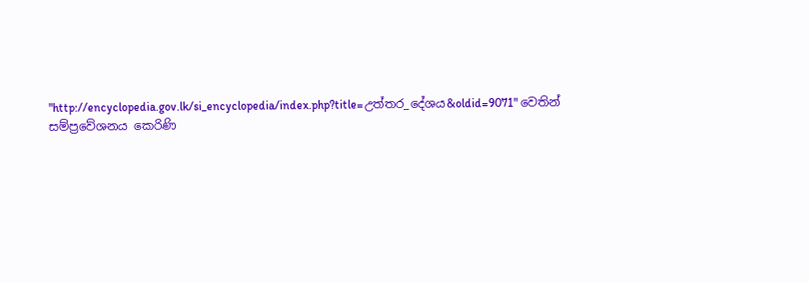"http://encyclopedia.gov.lk/si_encyclopedia/index.php?title=උත්තර_දේශය&oldid=9071" වෙතින් සම්ප්‍රවේශනය කෙරිණි